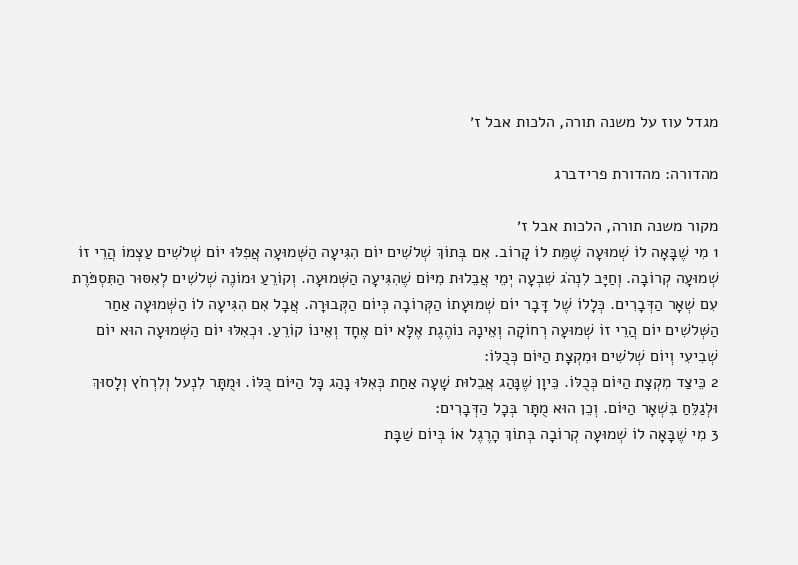מגדל עוז על משנה תורה, הלכות אבל ז׳

מהדורה: מהדורת פרידברג

מקור משנה תורה, הלכות אבל ז׳
1 מִי שֶׁבָּאָה לוֹ שְׁמוּעָה שֶׁמֵּת לוֹ קָרוֹב. אִם בְּתוֹךְ שְׁלֹשִׁים יוֹם הִגִּיעָה הַשְּׁמוּעָה אֲפִלּוּ יוֹם שְׁלֹשִׁים עַצְמוֹ הֲרֵי זוֹ שְׁמוּעָה קְרוֹבָה. וְחַיָּב לִנְהֹג שִׁבְעָה יְמֵי אֲבֵלוּת מִיּוֹם שֶׁהִגִּיעָה הַשְּׁמוּעָה. וְקוֹרֵעַ וּמוֹנֶה שְׁלֹשִׁים לְאִסּוּר הַתִּסְפֹּרֶת עִם שְׁאָר הַדְּבָרִים. כְּלָלוֹ שֶׁל דָּבָר יוֹם שְׁמוּעָתוֹ הַקְּרוֹבָה כְּיוֹם הַקְּבוּרָה. אֲבָל אִם הִגִּיעָה לוֹ הַשְּׁמוּעָה אַחַר הַשְּׁלֹשִׁים יוֹם הֲרֵי זוֹ שְׁמוּעָה רְחוֹקָה וְאֵינָהּ נוֹהֶגֶת אֶלָּא יוֹם אֶחָד וְאֵינוֹ קוֹרֵעַ. וּכְאִלּוּ יוֹם הַשְּׁמוּעָה הוּא יוֹם שְׁבִיעִי וְיוֹם שְׁלֹשִׁים וּמִקְצָת הַיּוֹם כְּכֻלּוֹ:
2 כֵּיצַד מִקְצָת הַיּוֹם כְּכֻלּוֹ. כֵּיוָן שֶׁנָּהַג אֲבֵלוּת שָׁעָה אַחַת כְּאִלּוּ נָהַג כָּל הַיּוֹם כֻּלּוֹ. וּמֻתָּר לִנְעל וְלִרְחֹץ וְלָסוּךְ וּלְגַלֵּחַ בִּשְׁאָר הַיּוֹם. וְכֵן הוּא מֻתָּר בְּכָל הַדְּבָרִים:
3 מִי שֶׁבָּאָה לוֹ שְׁמוּעָה קְרוֹבָה בְּתוֹךְ הָרֶגֶל אוֹ בְּיוֹם שַׁבָּת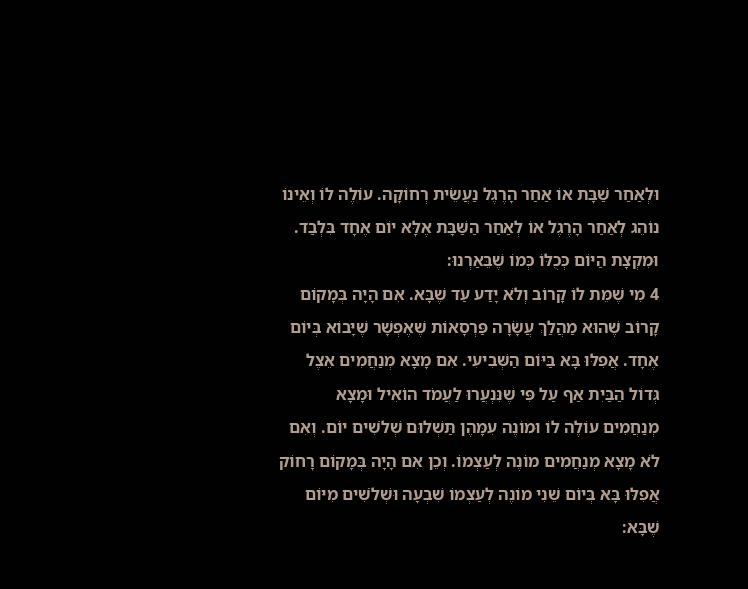וּלְאַחַר שַׁבָּת אוֹ אַחַר הָרֶגֶל נַעֲשֵׂית רְחוֹקָה. עוֹלֶה לוֹ וְאֵינוֹ נוֹהֵג לְאַחַר הָרֶגֶל אוֹ לְאַחַר הַשַּׁבָּת אֶלָּא יוֹם אֶחָד בִּלְבַד. וּמִקְצָת הַיּוֹם כְּכֻלּוֹ כְּמוֹ שֶׁבֵּאַרְנוּ:
4 מִי שֶׁמֵּת לוֹ קָרוֹב וְלֹא יָדַע עַד שֶׁבָּא. אִם הָיָה בְּמָקוֹם קָרוֹב שֶׁהוּא מַהֲלַךְ עֲשָׂרָה פַּרְסָאוֹת שֶׁאֶפְשָׁר שֶׁיָּבוֹא בְּיוֹם אֶחָד. אֲפִלּוּ בָּא בַּיּוֹם הַשְּׁבִיעִי. אִם מָצָא מְנַחֲמִים אֵצֶל גְּדוֹל הַבַּיִת אַף עַל פִּי שֶׁנִּנְעֲרוּ לַעֲמֹד הוֹאִיל וּמָצָא מְנַחֲמִים עוֹלֶה לוֹ וּמוֹנֶה עִמָּהֶן תַּשְׁלוּם שְׁלֹשִׁים יוֹם. וְאִם לֹא מָצָא מְנַחֲמִים מוֹנֶה לְעַצְמוֹ. וְכֵן אִם הָיָה בְּמָקוֹם רָחוֹק אֲפִלּוּ בָּא בְּיוֹם שֵׁנִי מוֹנֶה לְעַצְמוֹ שִׁבְעָה וּשְׁלֹשִׁים מִיּוֹם שֶׁבָּא: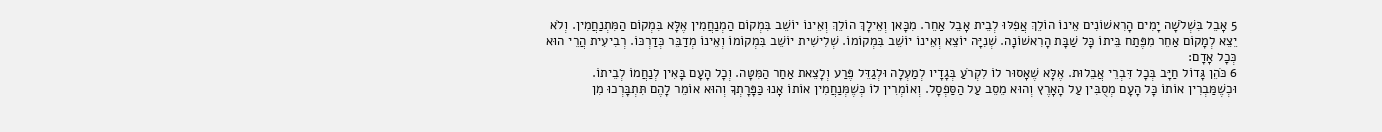5 אָבֵל בִּשְׁלֹשָׁה יָמִים הָרִאשׁוֹנִים אֵינוֹ הוֹלֵךְ אֲפִלּוּ לְבֵית אָבֵל אַחֵר. מִכָּאן וְאֵילָךְ הוֹלֵךְ וְאֵינוֹ יוֹשֵׁב בִּמְקוֹם הַמְנַחֲמִין אֶלָּא בִּמְקוֹם הַמִּתְנַחֲמִין. וְלֹא יֵצֵא לְמָקוֹם אַחֵר מִפֶּתַח בֵּיתוֹ כָּל שַׁבָּת הָרִאשׁוֹנָה. שְׁנִיָּה יוֹצֵא וְאֵינוֹ יוֹשֵׁב בִּמְקוֹמוֹ. שְׁלִישִׁית יוֹשֵׁב בִּמְקוֹמוֹ וְאֵינוֹ מְדַבֵּר כְּדַרְכּוֹ. רְבִיעִית הֲרֵי הוּא כְּכָל אָדָם:
6 כֹּהֵן גָּדוֹל חַיָּב בְּכָל דִּבְרֵי אֲבֵלוּת. אֶלָּא שֶׁאָסוּר לוֹ לִקְרֹעַ בְּגָדָיו לְמַעְלָה וּלְגַדֵּל פֶּרַע וְלָצֵאת אַחַר הַמִּטָּה. וְכָל הָעָם בָּאִין לְנַחֲמוֹ לְבֵיתוֹ. וּכְשֶׁמַּבְרִין אוֹתוֹ כָּל הָעָם מְסֻבִּין עַל הָאָרֶץ וְהוּא מֵסֵב עַל הַסַּפְסָל. וְאוֹמְרִין לוֹ כְּשֶׁמְּנַחֲמִין אוֹתוֹ אָנוּ כַּפָּרָתְךָ וְהוּא אוֹמֵר לָהֶם תִּתְבָּרְכוּ מִן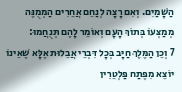הַשָּׁמַיִם. וְאִם רָצָה לְנַחֵם אֲחֵרִים הַמְמֻנֶּה מְמַצְּעוֹ בְּתוֹךְ הָעָם וְאוֹמֵר לָהֶם תְּנֻחֲמוּ:
7 וְכֵן הַמֶּלֶךְ חַיָּב בְּכָל דִּבְרֵי אֲבֵלוּת אֶלָּא שֶׁאֵינוֹ יוֹצֵא מִפֶּתַח פַּלְטֵרִין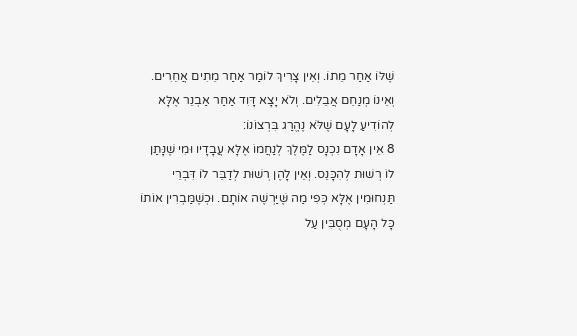שֶׁלּוֹ אַחַר מֵתוֹ. וְאֵין צָרִיךְ לוֹמַר אַחַר מֵתִים אֲחֵרִים. וְאֵינוֹ מְנַחֵם אֲבֵלִים. וְלֹא יָצָא דָּוִד אַחַר אַבְנֵר אֶלָּא לְהוֹדִיעַ לָעָם שֶׁלֹּא נֶהֱרַג בִּרְצוֹנוֹ:
8 אֵין אָדָם נִכְנָס לַמֶּלֶךְ לְנַחֲמוֹ אֶלָּא עֲבָדָיו וּמִי שֶׁנָּתַן לוֹ רְשׁוּת לְהִכָּנֵס. וְאֵין לָהֶן רְשׁוּת לְדַבֵּר לוֹ דִּבְרֵי תַּנְחוּמִין אֶלָּא כְּפִי מַה שֶּׁיַּרְשֶׁה אוֹתָם. וּכְשֶׁמַּבְרִין אוֹתוֹ כָּל הָעָם מְסֻבִּין עַל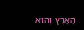הָאָרֶץ וְהוּא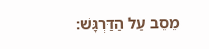מֵסֵב עַל הַדַּרְגָּשׁ: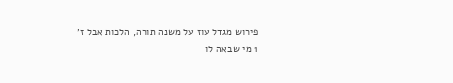פירוש מגדל עוז על משנה תורה, הלכות אבל ז׳
1 מי שבאה לו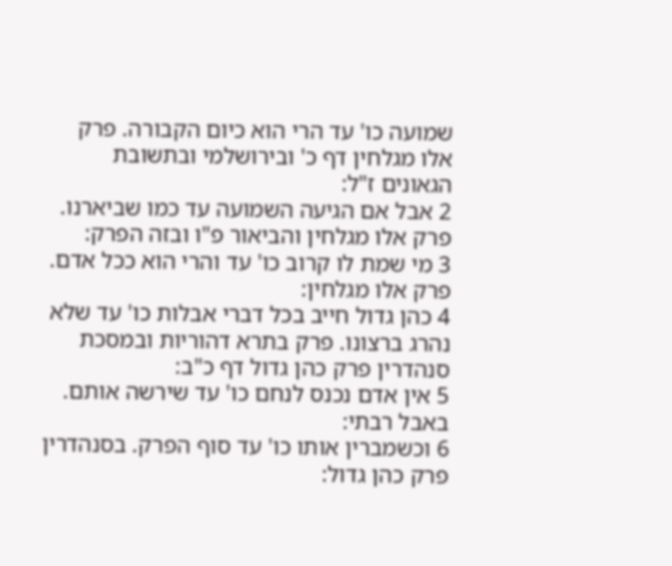שמועה כו' עד הרי הוא כיום הקבורה. פרק אלו מגלחין דף כ' ובירושלמי ובתשובת הגאונים ז"ל:
2 אבל אם הגיעה השמועה עד כמו שביארנו. פרק אלו מגלחין והביאור פ"ו ובזה הפרק:
3 מי שמת לו קרוב כו' עד והרי הוא ככל אדם. פרק אלו מגלחין:
4 כהן גדול חייב בכל דברי אבלות כו' עד שלא נהרג ברצונו. פרק בתרא דהוריות ובמסכת סנהדרין פרק כהן גדול דף כ"ב:
5 אין אדם נכנס לנחם כו' עד שירשה אותם. באבל רבתי:
6 וכשמברין אותו כו' עד סוף הפרק. בסנהדרין פרק כהן גדול: